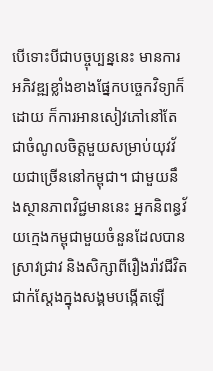បើទោះបីជាបច្ចុប្បន្ននេះ មានការអភិវឌ្ឍខ្លាំងខាងផ្នែកបច្ចេកវិទ្យាក៏ដោយ ក៏ការអានសៀវភៅនៅតែជាចំណូលចិត្តមួយសម្រាប់យុវវ័យជាច្រើននៅកម្ពុជា។ ជាមួយនឹងស្ថានភាពវិជ្ជមាននេះ អ្នកនិពន្ធវ័យក្មេងកម្ពុជាមួយចំនួនដែលបានស្រាវជ្រាវ និងសិក្សាពីរឿងរ៉ាវជីវិតជាក់ស្តែងក្នុងសង្គមបង្កើតឡើ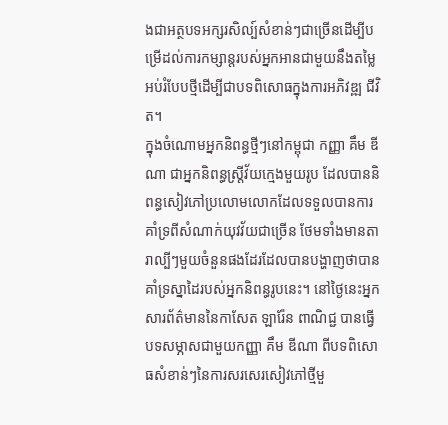ងជាអត្ថបទអក្សរសិល្ប៍សំខាន់ៗជាច្រើនដើម្បីបម្រើដល់ការកម្សាន្តរបស់អ្នកអានជាមួយនឹងតម្លៃអប់រំបែបថ្មីដើម្បីជាបទពិសោធក្នុងការអភិវឌ្ឍ ជីវិត។
ក្នុងចំណោមអ្នកនិពន្ធថ្មីៗនៅកម្ពុជា កញ្ញា គឹម ឌីណា ជាអ្នកនិពន្ធស្រ្តីវ័យក្មេងមួយរូប ដែលបាននិពន្ធសៀវភៅប្រលោមលោកដែលទទួលបានការគាំទ្រពីសំណាក់យុវវ័យជាច្រើន ថែមទាំងមានតារាល្បីៗមួយចំនួនផងដែរដែលបានបង្ហាញថាបានគាំទ្រស្នាដៃរបស់អ្នកនិពន្ធរូបនេះ។ នៅថ្ងៃនេះអ្នកសារព័ត៌មាននៃកាសែត ឡារ៉ែន ពាណិជ្ជ បានធ្វើបទសម្ភាសជាមួយកញ្ញា គឹម ឌីណា ពីបទពិសោធសំខាន់ៗនៃការសរសេរសៀវភៅថ្មីមួ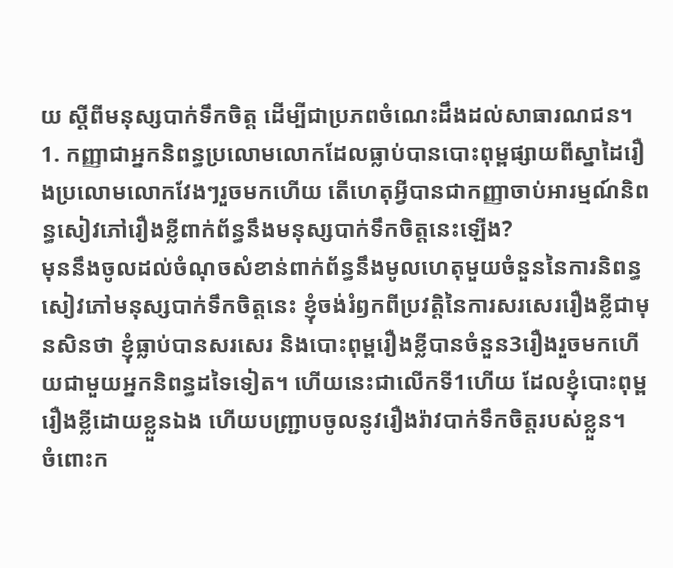យ ស្តីពីមនុស្សបាក់ទឹកចិត្ត ដើម្បីជាប្រភពចំណេះដឹងដល់សាធារណជន។
1. កញ្ញាជាអ្នកនិពន្ធប្រលោមលោកដែលធ្លាប់បានបោះពុម្ពផ្សាយពីស្នាដៃរឿងប្រលោមលោកវែងៗរួចមកហើយ តើហេតុអ្វីបានជាកញ្ញាចាប់អារម្មណ៍និពន្ធសៀវភៅរឿងខ្លីពាក់ព័ន្ធនឹងមនុស្សបាក់ទឹកចិត្តនេះឡើង?
មុននឹងចូលដល់ចំណុចសំខាន់ពាក់ព័ន្ធនឹងមូលហេតុមួយចំនួននៃការនិពន្ធសៀវភៅមនុស្សបាក់ទឹកចិត្តនេះ ខ្ញុំចង់រំឭកពីប្រវត្តិនៃការសរសេររឿងខ្លីជាមុនសិនថា ខ្ញុំធ្លាប់បានសរសេរ និងបោះពុម្ពរឿងខ្លីបានចំនួន3រឿងរួចមកហើយជាមួយអ្នកនិពន្ធដទៃទៀត។ ហើយនេះជាលើកទី1ហើយ ដែលខ្ញុំបោះពុម្ពរឿងខ្លីដោយខ្លួនឯង ហើយបញ្ជ្រាបចូលនូវរឿងរ៉ាវបាក់ទឹកចិត្តរបស់ខ្លួន។
ចំពោះក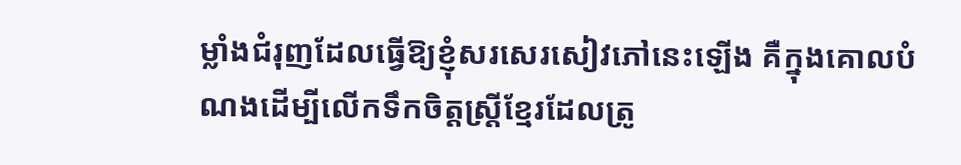ម្លាំងជំរុញដែលធ្វើឱ្យខ្ញុំសរសេរសៀវភៅនេះឡើង គឺក្នុងគោលបំណងដើម្បីលើកទឹកចិត្តស្ត្រីខ្មែរដែលត្រូ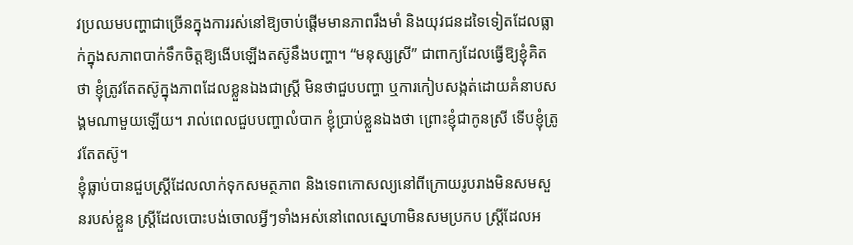វប្រឈមបញ្ហាជាច្រើនក្នុងការរស់នៅឱ្យចាប់ផ្តើមមានភាពរឹងមាំ និងយុវជនដទៃទៀតដែលធ្លាក់ក្នុងសភាពបាក់ទឹកចិត្តឱ្យងើបឡើងតស៊ូនឹងបញ្ហា។ “មនុស្សស្រី” ជាពាក្យដែលធ្វើឱ្យខ្ញុំគិតថា ខ្ញុំត្រូវតែតស៊ូក្នុងភាពដែលខ្លួនឯងជាស្រ្តី មិនថាជួបបញ្ហា ឬការកៀបសង្កត់ដោយគំនាបសង្គមណាមួយឡើយ។ រាល់ពេលជួបបញ្ហាលំបាក ខ្ញុំប្រាប់ខ្លួនឯងថា ព្រោះខ្ញុំជាកូនស្រី ទើបខ្ញុំត្រូវតែតស៊ូ។
ខ្ញុំធ្លាប់បានជួបស្ត្រីដែលលាក់ទុកសមត្ថភាព និងទេពកោសល្យនៅពីក្រោយរូបរាងមិនសមសួនរបស់ខ្លួន ស្ត្រីដែលបោះបង់ចោលអ្វីៗទាំងអស់នៅពេលស្នេហាមិនសមប្រកប ស្ត្រីដែលអ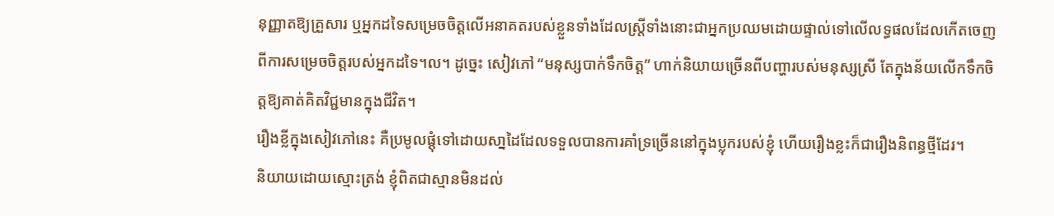នុញ្ញាតឱ្យគ្រួសារ ឬអ្នកដទៃសម្រេចចិត្តលើអនាគតរបស់ខ្លួនទាំងដែលស្ត្រីទាំងនោះជាអ្នកប្រឈមដោយផ្ទាល់ទៅលើលទ្ធផលដែលកើតចេញពីការសម្រេចចិត្តរបស់អ្នកដទៃ។ល។ ដូច្នេះ សៀវភៅ “មនុស្សបាក់ទឹកចិត្ត” ហាក់និយាយច្រើនពីបញ្ហារបស់មនុស្សស្រី តែក្នុងន័យលើកទឹកចិត្តឱ្យគាត់គិតវិជ្ជមានក្នុងជីវិត។
រឿងខ្លីក្នុងសៀវភៅនេះ គឺប្រមូលផ្តុំទៅដោយសា្នដៃដែលទទួលបានការគាំទ្រច្រើននៅក្នុងប្លុករបស់ខ្ញុំ ហើយរឿងខ្លះក៏ជារឿងនិពន្ធថ្មីដែរ។
និយាយដោយស្មោះត្រង់ ខ្ញុំពិតជាស្មានមិនដល់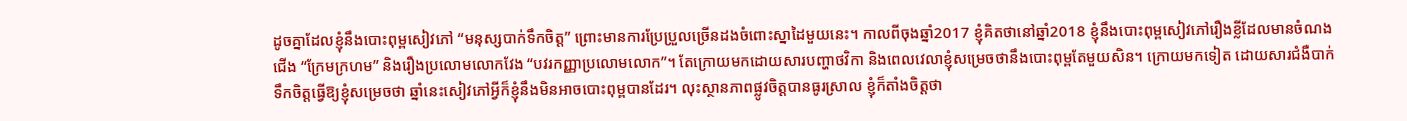ដូចគ្នាដែលខ្ញុំនឹងបោះពុម្ពសៀវភៅ “មនុស្សបាក់ទឹកចិត្ត” ព្រោះមានការប្រែប្រួលច្រើនដងចំពោះស្នាដៃមួយនេះ។ កាលពីចុងឆ្នាំ2017 ខ្ញុំគិតថានៅឆ្នាំ2018 ខ្ញុំនឹងបោះពុម្ពសៀវភៅរឿងខ្លីដែលមានចំណងជើង “ក្រែមក្រហម” និងរឿងប្រលោមលោកវែង “បវរកញ្ញាប្រលោមលោក”។ តែក្រោយមកដោយសារបញ្ហាថវិកា និងពេលវេលាខ្ញុំសម្រេចថានឹងបោះពុម្ពតែមួយសិន។ ក្រោយមកទៀត ដោយសារជំងឺបាក់ទឹកចិត្តធ្វើឱ្យខ្ញុំសម្រេចថា ឆ្នាំនេះសៀវភៅអ្វីក៏ខ្ញុំនឹងមិនអាចបោះពុម្ពបានដែរ។ លុះស្ថានភាពផ្លូវចិត្តបានធូរស្រាល ខ្ញុំក៏តាំងចិត្តថា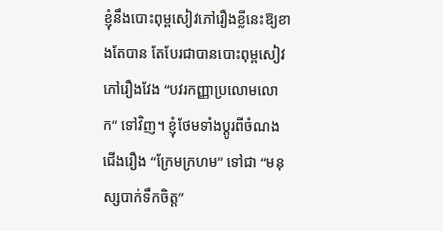ខ្ញុំនឹងបោះពុម្ពសៀវភៅរឿងខ្លីនេះឱ្យខាងតែបាន តែបែរជាបានបោះពុម្ពសៀវភៅរឿងវែង “បវរកញ្ញាប្រលោមលោក” ទៅវិញ។ ខ្ញុំថែមទាំងប្តូរពីចំណងជើងរឿង “ក្រែមក្រហម” ទៅជា “មនុស្សបាក់ទឹកចិត្ត”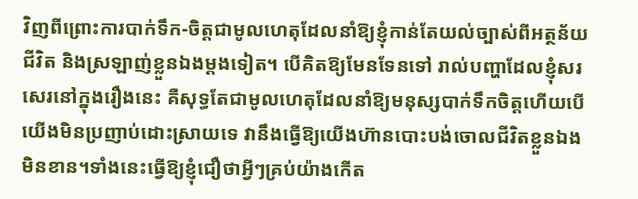វិញពីព្រោះការបាក់ទឹក-ចិត្តជាមូលហេតុដែលនាំឱ្យខ្ញុំកាន់តែយល់ច្បាស់ពីអត្ថន័យជីវិត និងស្រឡាញ់ខ្លួនឯងម្តងទៀត។ បើគិតឱ្យមែនទែនទៅ រាល់បញ្ហាដែលខ្ញុំសរសេរនៅក្នុងរឿងនេះ គឺសុទ្ធតែជាមូលហេតុដែលនាំឱ្យមនុស្សបាក់ទឹកចិត្តហើយបើយើងមិនប្រញាប់ដោះស្រាយទេ វានឹងធ្វើឱ្យយើងហ៊ានបោះបង់ចោលជីវិតខ្លួនឯងមិនខាន។ទាំងនេះធ្វើឱ្យខ្ញុំជឿថាអ្វីៗគ្រប់យ៉ាងកើត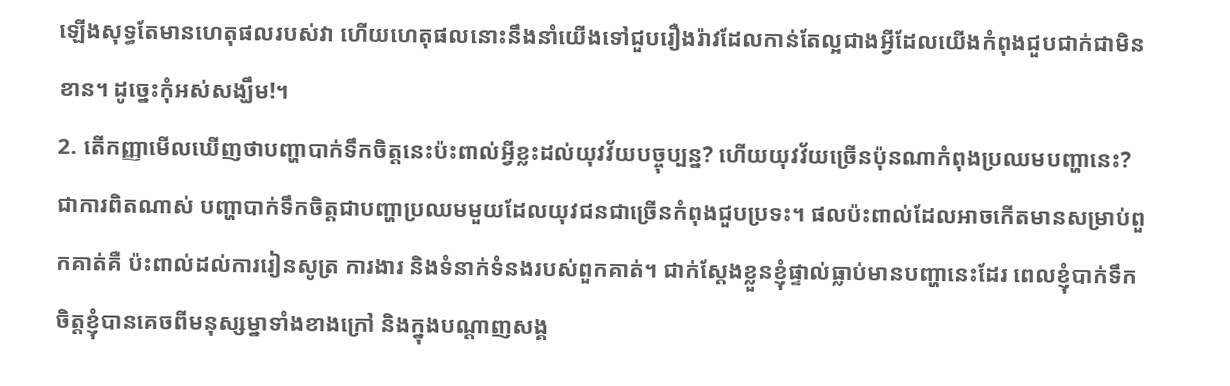ឡើងសុទ្ធតែមានហេតុផលរបស់វា ហើយហេតុផលនោះនឹងនាំយើងទៅជួបរឿងរ៉ាវដែលកាន់តែល្អជាងអ្វីដែលយើងកំពុងជួបជាក់ជាមិនខាន។ ដូច្នេះកុំអស់សង្ឃឹម!។
2. តើកញ្ញាមើលឃើញថាបញ្ហាបាក់ទឹកចិត្តនេះប៉ះពាល់អ្វីខ្លះដល់យុវវ័យបច្ចុប្បន្ន? ហើយយុវវ័យច្រើនប៉ុនណាកំពុងប្រឈមបញ្ហានេះ?
ជាការពិតណាស់ បញ្ហាបាក់ទឹកចិត្តជាបញ្ហាប្រឈមមួយដែលយុវជនជាច្រើនកំពុងជួបប្រទះ។ ផលប៉ះពាល់ដែលអាចកើតមានសម្រាប់ពួកគាត់គឺ ប៉ះពាល់ដល់ការរៀនសូត្រ ការងារ និងទំនាក់ទំនងរបស់ពួកគាត់។ ជាក់ស្តែងខ្លួនខ្ញុំផ្ទាល់ធ្លាប់មានបញ្ហានេះដែរ ពេលខ្ញុំបាក់ទឹកចិត្តខ្ញុំបានគេចពីមនុស្សម្នាទាំងខាងក្រៅ និងក្នុងបណ្តាញសង្គ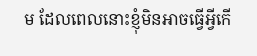ម ដែលពេលនោះខ្ញុំមិនអាចធ្វើអ្វីកើ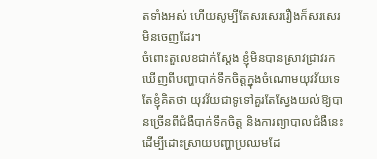តទាំងអស់ ហើយសូម្បីតែសរសេររឿងក៏សរសេរមិនចេញដែរ។
ចំពោះតួលេខជាក់ស្តែង ខ្ញុំមិនបានស្រាវជ្រាវរកឃើញពីបញ្ហាបាក់ទឹកចិត្តក្នុងចំណោមយុវវ័យទេ តែខ្ញុំគិតថា យុវវ័យជាទូទៅគួរតែស្វែងយល់ឱ្យបានច្រើនពីជំងឺបាក់ទឹកចិត្ត និងការព្យាបាលជំងឺនេះដើម្បីដោះស្រាយបញ្ហាប្រឈមដែ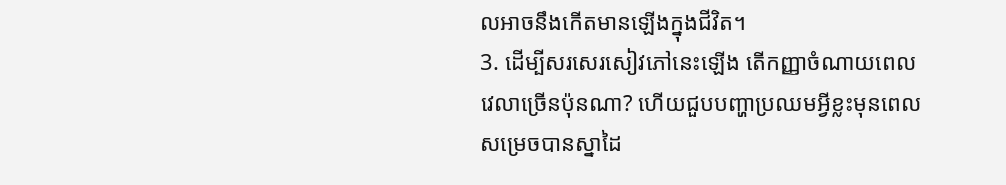លអាចនឹងកើតមានឡើងក្នុងជីវិត។
3. ដើម្បីសរសេរសៀវភៅនេះឡើង តើកញ្ញាចំណាយពេលវេលាច្រើនប៉ុនណា? ហើយជួបបញ្ហាប្រឈមអ្វីខ្លះមុនពេលសម្រេចបានស្នាដៃ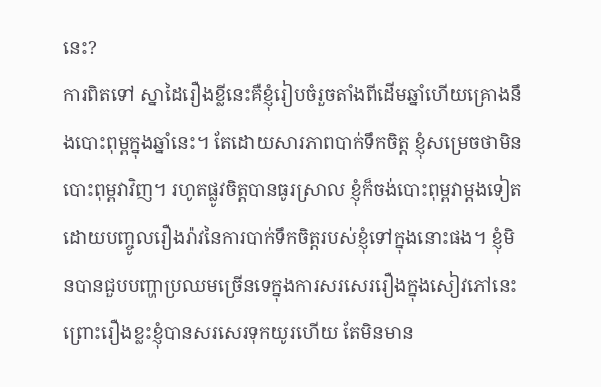នេះ?
ការពិតទៅ ស្នាដៃរឿងខ្លីនេះគឺខ្ញុំរៀបចំរួចតាំងពីដើមឆ្នាំហើយគ្រោងនឹងបោះពុម្ពក្នុងឆ្នាំនេះ។ តែដោយសារភាពបាក់ទឹកចិត្ត ខ្ញុំសម្រេចថាមិនបោះពុម្ពវាវិញ។ រហូតផ្លូវចិត្តបានធូរស្រាល ខ្ញុំក៏ចង់បោះពុម្ពវាម្តងទៀតដោយបញ្ចូលរឿងរ៉ាវនៃការបាក់ទឹកចិត្តរបស់ខ្ញុំទៅក្នុងនោះផង។ ខ្ញុំមិនបានជួបបញ្ហាប្រឈមច្រើនទេក្នុងការសរសេររឿងក្នុងសៀវភៅនេះ ព្រោះរឿងខ្លះខ្ញុំបានសរសេរទុកយូរហើយ តែមិនមាន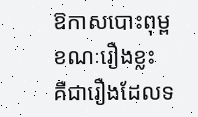ឱកាសបោះពុម្ព ខណៈរឿងខ្លះ គឺជារឿងដែលទ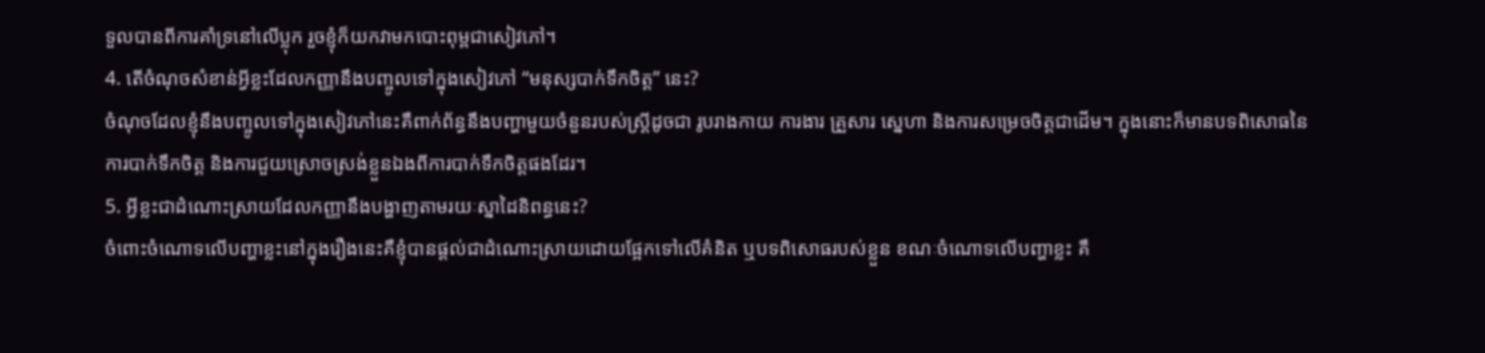ទួលបានពីការគាំទ្រនៅលើប្លុក រួចខ្ញុំក៏យកវាមកបោះពុម្ពជាសៀវភៅ។
4. តើចំណុចសំខាន់អ្វីខ្លះដែលកញ្ញានឹងបញ្ចូលទៅក្នុងសៀវភៅ “មនុស្សបាក់ទឹកចិត្ត” នេះ?
ចំណុចដែលខ្ញុំនឹងបញ្ចូលទៅក្នុងសៀវភៅនេះគឺពាក់ព័ន្ធនឹងបញ្ហាមួយចំនួនរបស់ស្ត្រីដូចជា រូបរាងកាយ ការងារ គ្រួសារ ស្នេហា និងការសម្រេចចិត្តជាដើម។ ក្នុងនោះក៏មានបទពិសោធនៃការបាក់ទឹកចិត្ត និងការជួយស្រោចស្រង់ខ្លួនឯងពីការបាក់ទឹកចិត្តផងដែរ។
5. អ្វីខ្លះជាដំណោះស្រាយដែលកញ្ញានឹងបង្ហាញតាមរយៈស្នាដៃនិពន្ធនេះ?
ចំពោះចំណោទលើបញ្ហាខ្លះនៅក្នុងរឿងនេះគឺខ្ញុំបានផ្តល់ជាដំណោះស្រាយដោយផ្អែកទៅលើគំនិត ឬបទពិសោធរបស់ខ្លួន ខណៈចំណោទលើបញ្ហាខ្លះ គឺ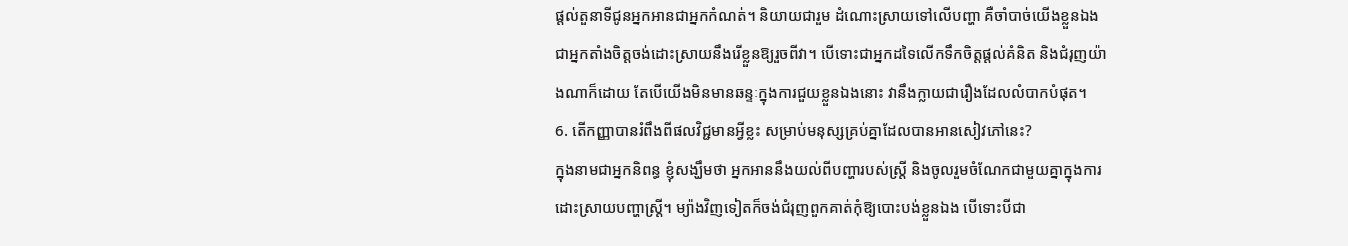ផ្តល់តួនាទីជូនអ្នកអានជាអ្នកកំណត់។ និយាយជារួម ដំណោះស្រាយទៅលើបញ្ហា គឺចាំបាច់យើងខ្លួនឯងជាអ្នកតាំងចិត្តចង់ដោះស្រាយនឹងរើខ្លួនឱ្យរួចពីវា។ បើទោះជាអ្នកដទៃលើកទឹកចិត្តផ្តល់គំនិត និងជំរុញយ៉ាងណាក៏ដោយ តែបើយើងមិនមានឆន្ទៈក្នុងការជួយខ្លួនឯងនោះ វានឹងក្លាយជារឿងដែលលំបាកបំផុត។
6. តើកញ្ញាបានរំពឹងពីផលវិជ្ជមានអ្វីខ្លះ សម្រាប់មនុស្សគ្រប់គ្នាដែលបានអានសៀវភៅនេះ?
ក្នុងនាមជាអ្នកនិពន្ធ ខ្ញុំសង្ឃឹមថា អ្នកអាននឹងយល់ពីបញ្ហារបស់ស្ត្រី និងចូលរួមចំណែកជាមួយគ្នាក្នុងការដោះស្រាយបញ្ហាស្ត្រី។ ម្យ៉ាងវិញទៀតក៏ចង់ជំរុញពួកគាត់កុំឱ្យបោះបង់ខ្លួនឯង បើទោះបីជា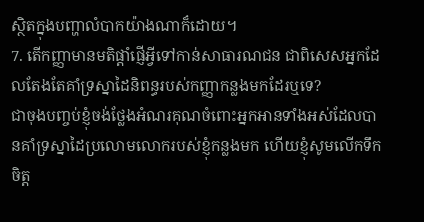ស្ថិតក្នុងបញ្ហាលំបាកយ៉ាងណាក៏ដោយ។
7. តើកញ្ញាមានមតិផ្តាំផ្ញើអ្វីទៅកាន់សាធារណជន ជាពិសេសអ្នកដែលតែងតែគាំទ្រស្នាដៃនិពន្ធរបស់កញ្ញាកន្លងមកដែរឬទេ?
ជាចុងបញ្ចប់ខ្ញុំចង់ថ្លែងអំណរគុណចំពោះអ្នកអានទាំងអស់ដែលបានគាំទ្រស្នាដៃប្រលោមលោករបស់ខ្ញុំកន្លងមក ហើយខ្ញុំសូមលើកទឹកចិត្ត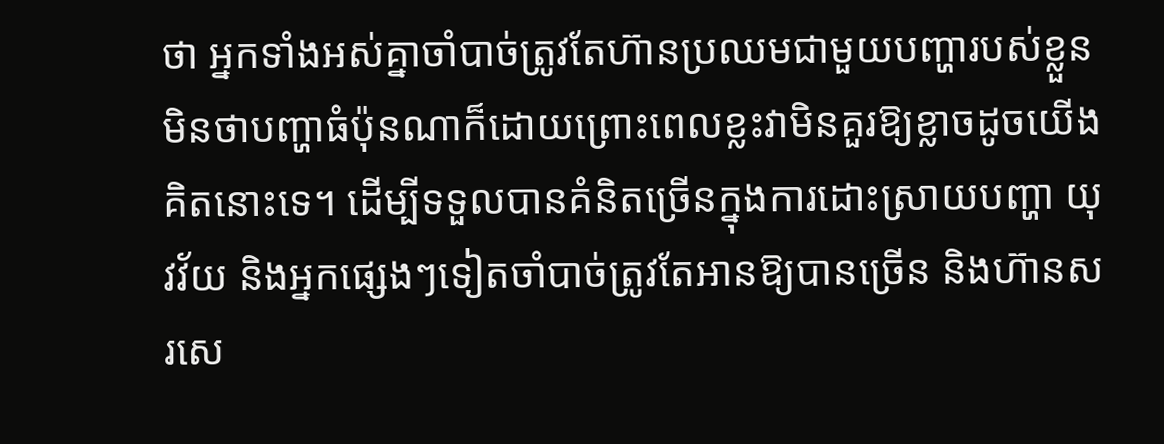ថា អ្នកទាំងអស់គ្នាចាំបាច់ត្រូវតែហ៊ានប្រឈមជាមួយបញ្ហារបស់ខ្លួន មិនថាបញ្ហាធំប៉ុនណាក៏ដោយព្រោះពេលខ្លះវាមិនគួរឱ្យខ្លាចដូចយើងគិតនោះទេ។ ដើម្បីទទួលបានគំនិតច្រើនក្នុងការដោះស្រាយបញ្ហា យុវវ័យ និងអ្នកផ្សេងៗទៀតចាំបាច់ត្រូវតែអានឱ្យបានច្រើន និងហ៊ានសរសេ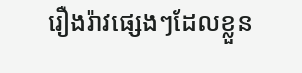រឿងរ៉ាវផ្សេងៗដែលខ្លួន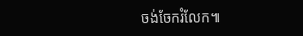ចង់ចែករំលែក៕